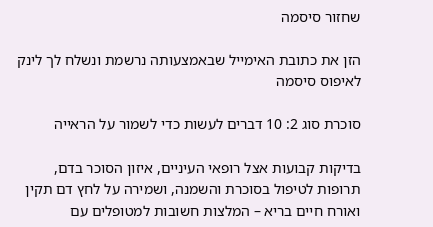שחזור סיסמה

הזן את כתובת האימייל שבאמצעותה נרשמת ונשלח לך לינק לאיפוס סיסמה

סוכרת סוג 2: 10 דברים לעשות כדי לשמור על הראייה

בדיקות קבועות אצל רופאי העיניים, איזון הסוכר בדם, תרופות לטיפול בסוכרת והשמנה, ושמירה על לחץ דם תקין ואורח חיים בריא – המלצות חשובות למטופלים עם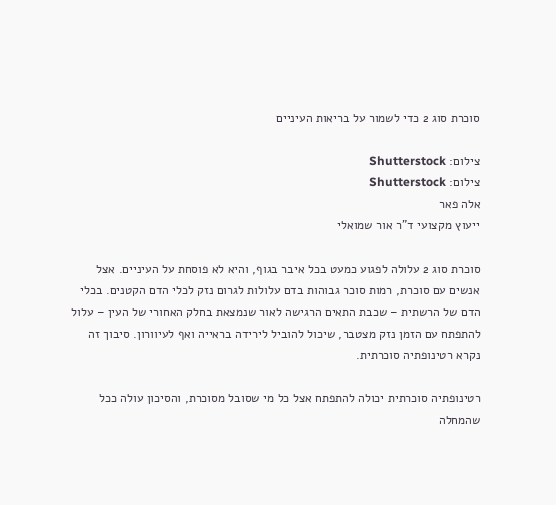סוכרת סוג 2 כדי לשמור על בריאות העיניים

צילום: Shutterstock
צילום: Shutterstock
אלה פאר
ייעוץ מקצועי ד"ר אור שמואלי

סוכרת סוג 2 עלולה לפגוע כמעט בכל איבר בגוף, והיא לא פוסחת על העיניים. אצל אנשים עם סוכרת, רמות סוכר גבוהות בדם עלולות לגרום נזק לכלי הדם הקטנים. בכלי הדם של הרשתית – שכבת התאים הרגישה לאור שנמצאת בחלק האחורי של העין – עלול להתפתח עם הזמן נזק מצטבר, שיכול להוביל לירידה בראייה ואף לעיוורון. סיבוך זה נקרא רטינופתיה סוכרתית.

רטינופתיה סוכרתית יכולה להתפתח אצל כל מי שסובל מסוכרת, והסיכון עולה ככל שהמחלה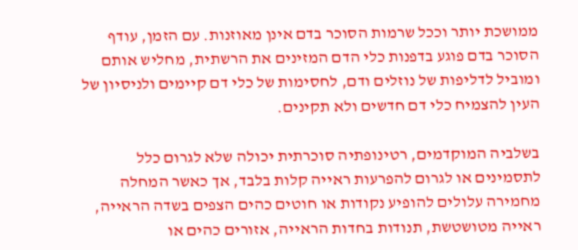ממושכת יותר וככל שרמות הסוכר בדם אינן מאוזנות. עם הזמן, עודף הסוכר בדם פוגע בדפנות כלי הדם המזינים את הרשתית, מחליש אותם ומוביל לדליפות של נוזלים ודם, לחסימות של כלי דם קיימים ולניסיון של העין להצמיח כלי דם חדשים ולא תקינים.

בשלביה המוקדמים, רטינופתיה סוכרתית יכולה שלא לגרום כלל לתסמינים או לגרום להפרעות ראייה קלות בלבד, אך כאשר המחלה מחמירה עלולים להופיע נקודות או חוטים כהים הצפים בשדה הראייה, ראייה מטושטשת, תנודות בחדות הראייה, אזורים כהים או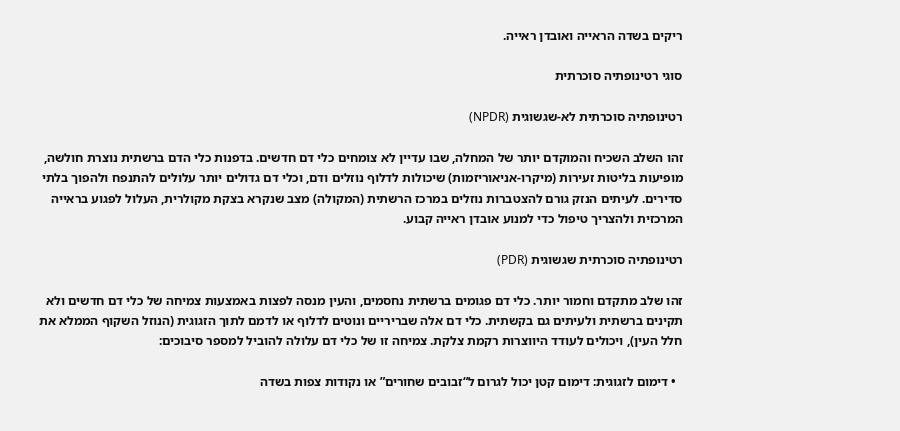ריקים בשדה הראייה ואובדן ראייה.

סוגי רטינופתיה סוכרתית

רטינופתיה סוכרתית לא‑שגשוגית (NPDR)

זהו השלב השכיח והמוקדם יותר של המחלה, שבו עדיין לא צומחים כלי דם חדשים. בדפנות כלי הדם ברשתית נוצרת חולשה, מופיעות בליטות זעירות (מיקרו‑אניאוריזמות) שיכולות לדלוף נוזלים ודם, וכלי דם גדולים יותר עלולים להתנפח ולהפוך בלתי סדירים. לעיתים הנזק גורם להצטברות נוזלים במרכז הרשתית (המקולה) מצב שנקרא בצקת מקולרית, העלול לפגוע בראייה המרכזית ולהצריך טיפול כדי למנוע אובדן ראייה קבוע.

רטינופתיה סוכרתית שגשוגית (PDR)

זהו שלב מתקדם וחמור יותר. כלי דם פגומים ברשתית נחסמים, והעין מנסה לפצות באמצעות צמיחה של כלי דם חדשים ולא תקינים ברשתית ולעיתים גם בקשתית. כלי דם אלה שבריריים ונוטים לדלוף או לדמם לתוך הזגוגית (הנוזל השקוף הממלא את חלל העין), ויכולים לעודד היווצרות רקמת צלקת. צמיחה זו של כלי דם עלולה להוביל למספר סיבוכים:

  • דימום לזגוגית: דימום קטן יכול לגרום ל“זבובים שחורים” או נקודות צפות בשדה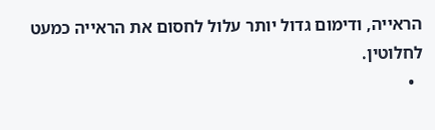הראייה, ודימום גדול יותר עלול לחסום את הראייה כמעט לחלוטין.
  •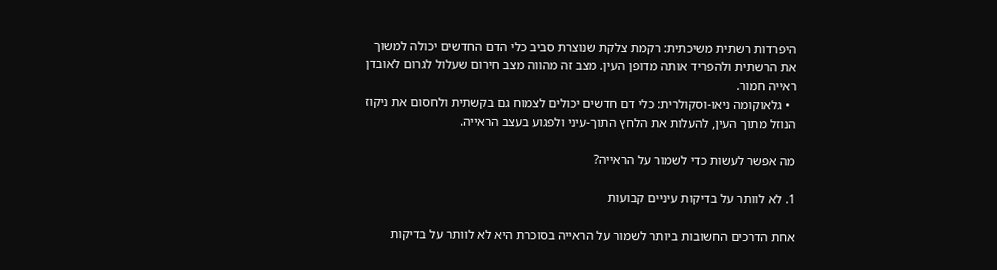היפרדות רשתית משיכתית: רקמת צלקת שנוצרת סביב כלי הדם החדשים יכולה למשוך את הרשתית ולהפריד אותה מדופן העין. מצב זה מהווה מצב חירום שעלול לגרום לאובדן ראייה חמור.
  • גלאוקומה ניאו‑וסקולרית: כלי דם חדשים יכולים לצמוח גם בקשתית ולחסום את ניקוז הנוזל מתוך העין, להעלות את הלחץ התוך‑עיני ולפגוע בעצב הראייה.

מה אפשר לעשות כדי לשמור על הראייה?

1. לא לוותר על בדיקות עיניים קבועות

אחת הדרכים החשובות ביותר לשמור על הראייה בסוכרת היא לא לוותר על בדיקות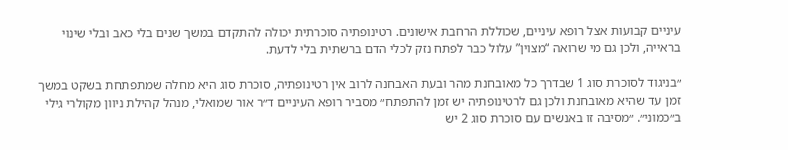עיניים קבועות אצל רופא עיניים, שכוללת הרחבת אישונים. רטינופתיה סוכרתית יכולה להתקדם במשך שנים בלי כאב ובלי שינוי בראייה, ולכן גם מי שרואה “מצוין” עלול כבר לפתח נזק לכלי הדם ברשתית בלי לדעת.

״בניגוד לסוכרת סוג 1 שבדרך כל מאובחנת מהר ובעת האבחנה לרוב אין רטינופתיה, סוכרת סוג היא מחלה שמתפתחת בשקט במשך זמן עד שהיא מאובחנת ולכן גם לרטינופתיה יש זמן להתפתח״ מסביר רופא העיניים ד״ר אור שמואלי, מנהל קהילת ניוון מקולרי גילי ב״כמוני״. ״מסיבה זו באנשים עם סוכרת סוג 2 יש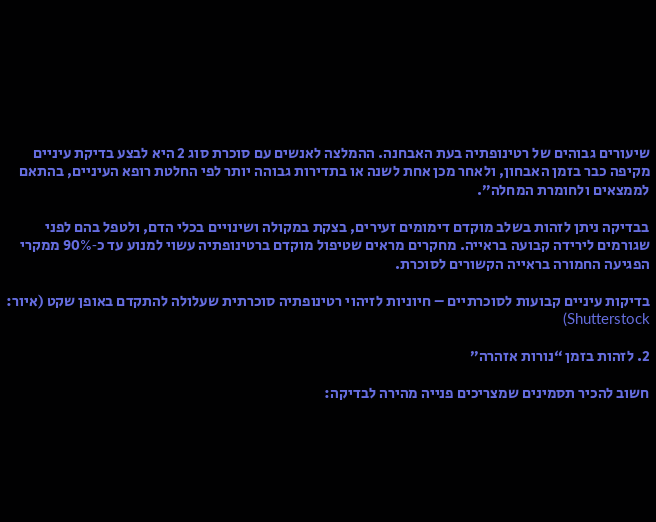שיעורים גבוהים של רטינופתיה בעת האבחנה. ההמלצה לאנשים עם סוכרת סוג 2 היא לבצע בדיקת עיניים מקיפה כבר בזמן האבחון, ולאחר מכן אחת לשנה או בתדירות גבוהה יותר לפי החלטת רופא העיניים, בהתאם לממצאים ולחומרת המחלה״.

בבדיקה ניתן לזהות בשלב מוקדם דימומים זעירים, בצקת במקולה ושינויים בכלי הדם, ולטפל בהם לפני שגורמים לירידה קבועה בראייה. מחקרים מראים שטיפול מוקדם ברטינופתיה עשוי למנוע עד כ‑90% ממקרי הפגיעה החמורה בראייה הקשורים לסוכרת.

בדיקות עיניים קבועות לסוכרתיים – חיוניות לזיהוי רטינופתיה סוכרתית שעלולה להתקדם באופן שקט (איור: Shutterstock)

2. לזהות בזמן “נורות אזהרה”

חשוב להכיר תסמינים שמצריכים פנייה מהירה לבדיקה: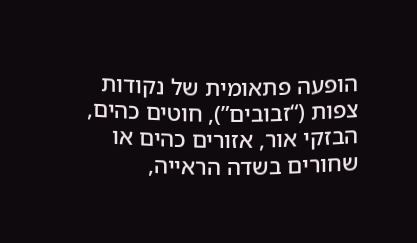הופעה פתאומית של נקודות צפות (“זבובים”), חוטים כהים, הבזקי אור, אזורים כהים או שחורים בשדה הראייה,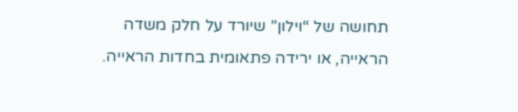תחושה של “וילון” שיורד על חלק משדה הראייה, או ירידה פתאומית בחדות הראייה.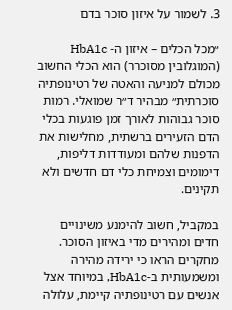3. לשמור על איזון סוכר בדם

״מכל הכלים – איזון ה- HbA1c (המוגלובין מסוכרר) הוא הכלי החשוב מכולם למניעה והאטה של רטינופתיה סוכרתית״ מבהיר ד״ר שמואלי. רמות סוכר גבוהות לאורך זמן פוגעות בכלי הדם הזעירים ברשתית, מחלישות את הדפנות שלהם ומעודדות דליפות, דימומים וצמיחת כלי דם חדשים ולא תקינים.

במקביל, חשוב להימנע משינויים חדים ומהירים מדי באיזון הסוכר. מחקרים הראו כי ירידה מהירה ומשמעותית ב‑HbA1c, במיוחד אצל אנשים עם רטינופתיה קיימת, עלולה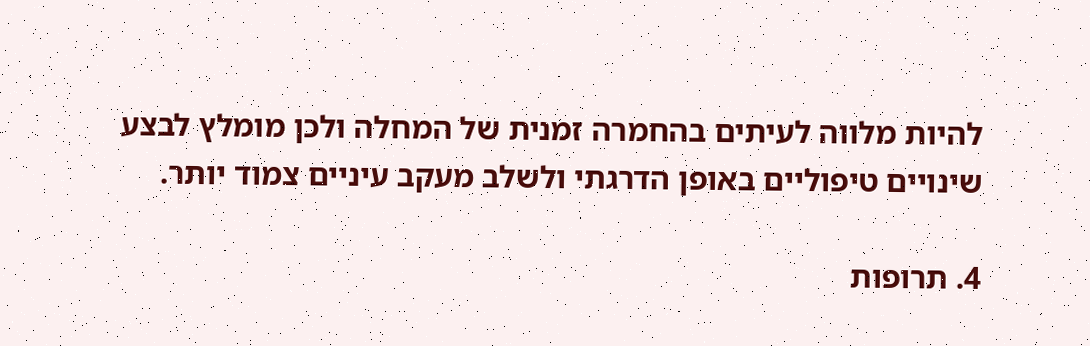להיות מלווה לעיתים בהחמרה זמנית של המחלה ולכן מומלץ לבצע שינויים טיפוליים באופן הדרגתי ולשלב מעקב עיניים צמוד יותר.

4. תרופות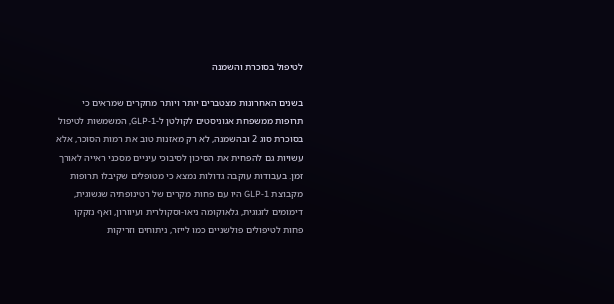לטיפול בסוכרת והשמנה

בשנים האחרונות מצטברים יותר ויותר מחקרים שמראים כי תרופות ממשפחת אגוניסטים לקולטן ל‑GLP‑1, המשמשות לטיפול בסוכרת סוג 2 ובהשמנה, לא רק מאזנות טוב את רמות הסוכר, אלא עשויות גם להפחית את הסיכון לסיבוכי עיניים מסכני ראייה לאורך זמן. בעבודות עוקבה גדולות נמצא כי מטופלים שקיבלו תרופות מקבוצת GLP‑1 היו עם פחות מקרים של רטינופתיה שגשוגית, דימומים לזגוגית, גלאוקומה ניאו‑וסקולרית ועיוורון, ואף נזקקו פחות לטיפולים פולשניים כמו לייזר, ניתוחים וזריקות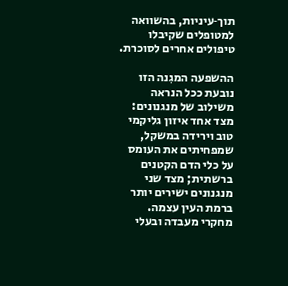תוך‑עיניות, בהשוואה למטופלים שקיבלו טיפולים אחרים לסוכרת.

ההשפעה המגִנה הזו נובעת ככל הנראה משילוב של מנגנונים: מצד אחד איזון גליקמי טוב וירידה במשקל, שמפחיתים את העומס על כלי הדם הקטנים ברשתית; מצד שני מנגנונים ישירים יותר ברמת העין עצמה. מחקרי מעבדה ובעלי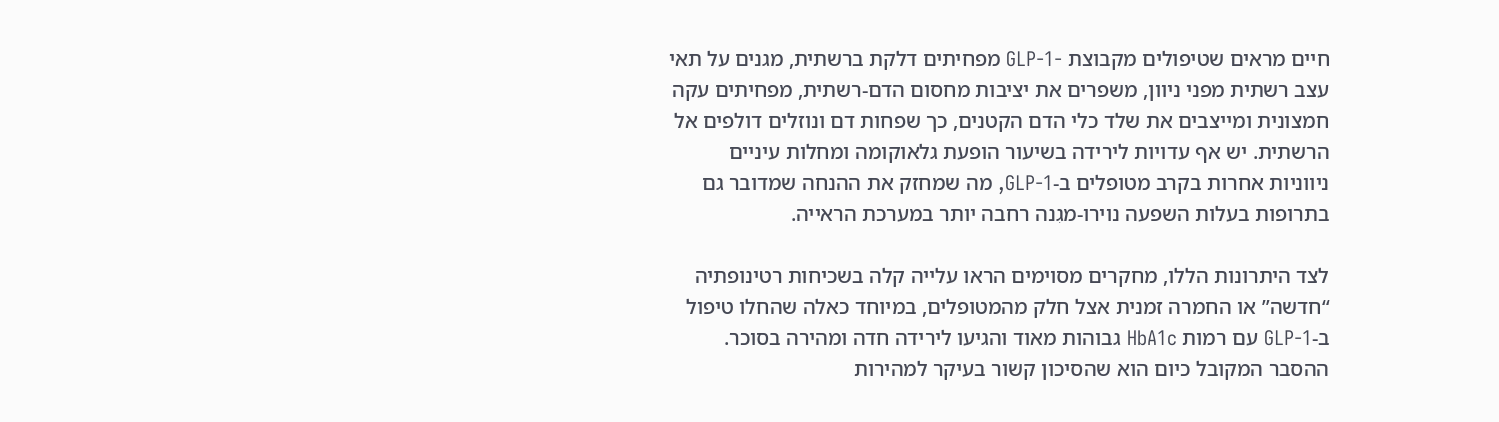חיים מראים שטיפולים מקבוצת ‑GLP‑1 מפחיתים דלקת ברשתית, מגנים על תאי עצב רשתית מפני ניוון, משפרים את יציבות מחסום הדם‑רשתית, מפחיתים עקה חמצונית ומייצבים את שלד כלי הדם הקטנים, כך שפחות דם ונוזלים דולפים אל הרשתית. יש אף עדויות לירידה בשיעור הופעת גלאוקומה ומחלות עיניים ניווניות אחרות בקרב מטופלים ב‑GLP‑1, מה שמחזק את ההנחה שמדובר גם בתרופות בעלות השפעה נוירו‑מגִנה רחבה יותר במערכת הראייה.

לצד היתרונות הללו, מחקרים מסוימים הראו עלייה קלה בשכיחות רטינופתיה “חדשה” או החמרה זמנית אצל חלק מהמטופלים, במיוחד כאלה שהחלו טיפול ב‑GLP‑1 עם רמות HbA1c גבוהות מאוד והגיעו לירידה חדה ומהירה בסוכר. ההסבר המקובל כיום הוא שהסיכון קשור בעיקר למהירות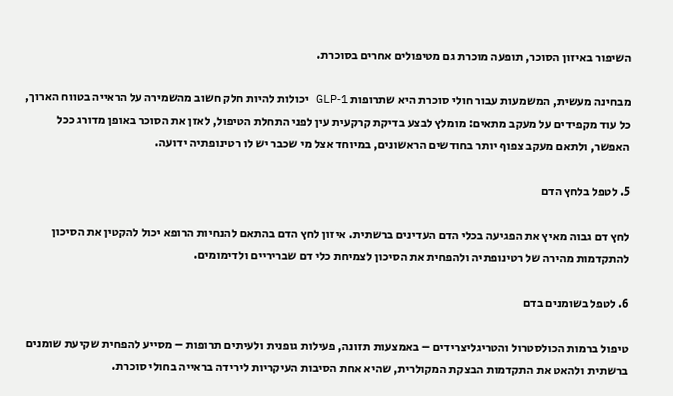השיפור באיזון הסוכר, תופעה מוכרת גם מטיפולים אחרים בסוכרת.

מבחינה מעשית, המשמעות עבור חולי סוכרת היא שתרופות GLP‑1 יכולות להיות חלק חשוב מהשמירה על הראייה בטווח הארוך, כל עוד מקפידים על מעקב מתאים: מומלץ לבצע בדיקת קרקעית עין לפני התחלת הטיפול, לאזן את הסוכר באופן מדורג ככל האפשר, ולתאם מעקב צפוף יותר בחודשים הראשונים, במיוחד אצל מי שכבר יש לו רטינופתיה ידועה.

5. לטפל בלחץ הדם

לחץ דם גבוה מאיץ את הפגיעה בכלי הדם העדינים ברשתית. איזון לחץ הדם בהתאם להנחיות הרופא יכול להקטין את הסיכון להתקדמות מהירה של רטינופתיה ולהפחית את הסיכון לצמיחת כלי דם שבריריים ולדימומים.

6. לטפל בשומנים בדם

טיפול ברמות הכולסטרול והטריגליצרידים – באמצעות תזונה, פעילות גופנית ולעיתים תרופות – מסייע להפחית שקיעת שומנים ברשתית ולהאט את התקדמות הבצקת המקולרית, שהיא אחת הסיבות העיקריות לירידה בראייה בחולי סוכרת.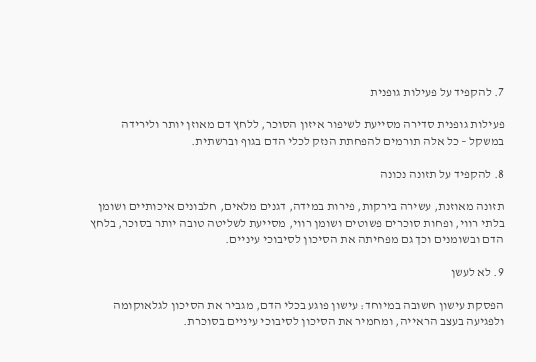7. להקפיד על פעילות גופנית

פעילות גופנית סדירה מסייעת לשיפור איזון הסוכר, ללחץ דם מאוזן יותר ולירידה במשקל – כל אלה תורמים להפחתת הנזק לכלי הדם בגוף וברשתית.

8. להקפיד על תזונה נכונה

תזונה מאוזנת, עשירה בירקות, פירות במידה, דגנים מלאים, חלבונים איכותיים ושומן בלתי רווי, ופחות סוכרים פשוטים ושומן רווי, מסייעת לשליטה טובה יותר בסוכר, בלחץ הדם ובשומנים וכך גם מפחיתה את הסיכון לסיבוכי עיניים.

9. לא לעשן

הפסקת עישון חשובה במיוחד: עישון פוגע בכלי הדם, מגביר את הסיכון לגלאוקומה ולפגיעה בעצב הראייה, ומחמיר את הסיכון לסיבוכי עיניים בסוכרת.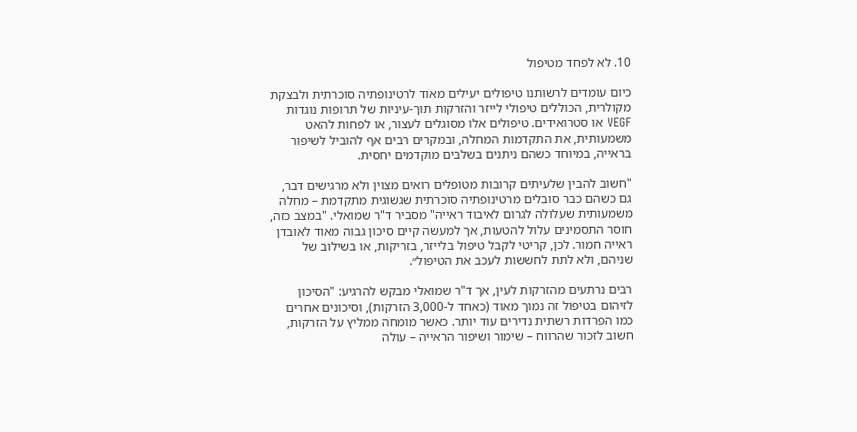10. לא לפחד מטיפול

כיום עומדים לרשותנו טיפולים יעילים מאוד לרטינופתיה סוכרתית ולבצקת מקולרית, הכוללים טיפולי לייזר והזרקות תוך-עיניות של תרופות נוגדות VEGF או סטרואידים. טיפולים אלו מסוגלים לעצור, או לפחות להאט משמעותית, את התקדמות המחלה, ובמקרים רבים אף להוביל לשיפור בראייה, במיוחד כשהם ניתנים בשלבים מוקדמים יחסית.

"חשוב להבין שלעיתים קרובות מטופלים רואים מצוין ולא מרגישים דבר, גם כשהם כבר סובלים מרטינופתיה סוכרתית שגשוגית מתקדמת – מחלה משמעותית שעלולה לגרום לאיבוד ראייה" מסביר ד"ר שמואלי. "במצב כזה, חוסר התסמינים עלול להטעות, אך למעשה קיים סיכון גבוה מאוד לאובדן ראייה חמור. לכן, קריטי לקבל טיפול בלייזר, בזריקות, או בשילוב של שניהם, ולא לתת לחששות לעכב את הטיפול״.

רבים נרתעים מהזרקות לעין, אך ד"ר שמואלי מבקש להרגיע: "הסיכון לזיהום בטיפול זה נמוך מאוד (כאחד ל-3,000 הזרקות), וסיכונים אחרים כמו הפרדות רשתית נדירים עוד יותר. כאשר מומחה ממליץ על הזרקות, חשוב לזכור שהרווח – שימור ושיפור הראייה – עולה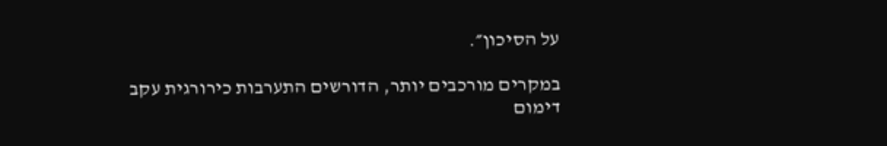על הסיכון״.

במקרים מורכבים יותר, הדורשים התערבות כירורגית עקב דימום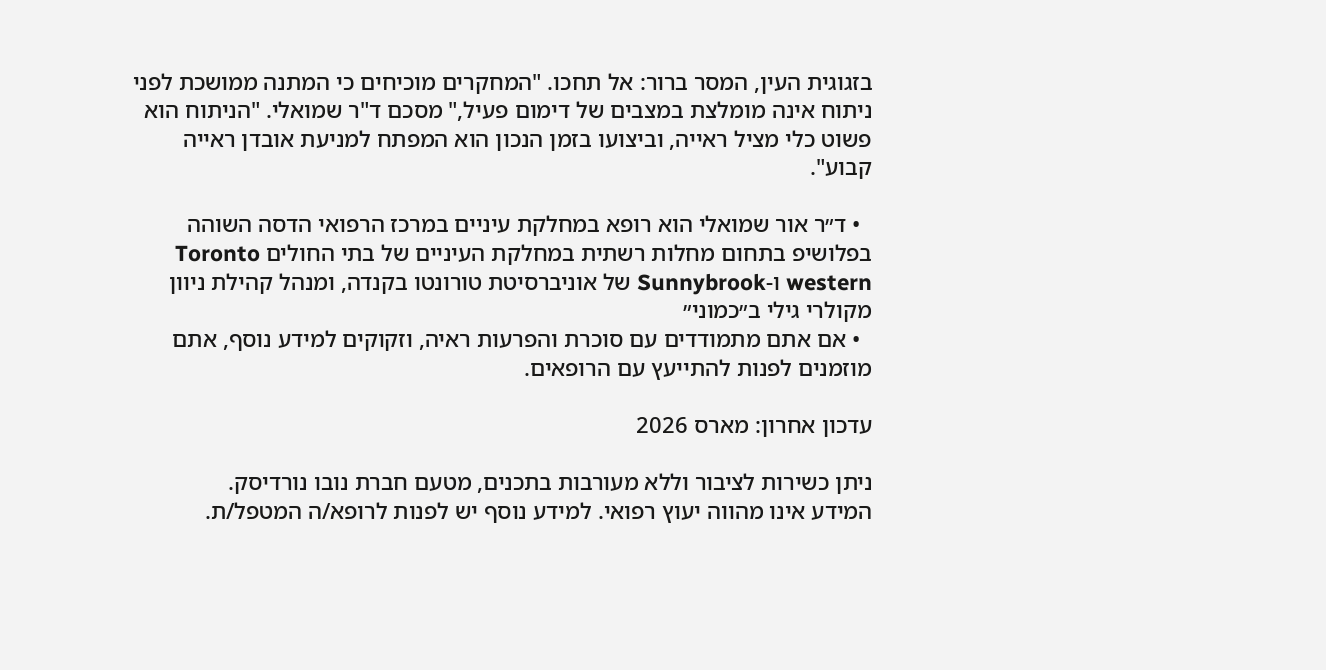בזגוגית העין, המסר ברור: אל תחכו. "המחקרים מוכיחים כי המתנה ממושכת לפני ניתוח אינה מומלצת במצבים של דימום פעיל," מסכם ד"ר שמואלי. "הניתוח הוא פשוט כלי מציל ראייה, וביצועו בזמן הנכון הוא המפתח למניעת אובדן ראייה קבוע".

  • ד״ר אור שמואלי הוא רופא במחלקת עיניים במרכז הרפואי הדסה השוהה בפלושיפ בתחום מחלות רשתית במחלקת העיניים של בתי החולים Toronto western ו-Sunnybrook של אוניברסיטת טורונטו בקנדה, ומנהל קהילת ניוון מקולרי גילי ב״כמוני״
  • אם אתם מתמודדים עם סוכרת והפרעות ראיה, וזקוקים למידע נוסף, אתם מוזמנים לפנות להתייעץ עם הרופאים.

עדכון אחרון: מארס 2026

ניתן כשירות לציבור וללא מעורבות בתכנים, מטעם חברת נובו נורדיסק.
המידע אינו מהווה יעוץ רפואי. למידע נוסף יש לפנות לרופא/ה המטפל/ת.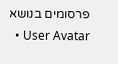פרסומים בנושא
  • User Avatar